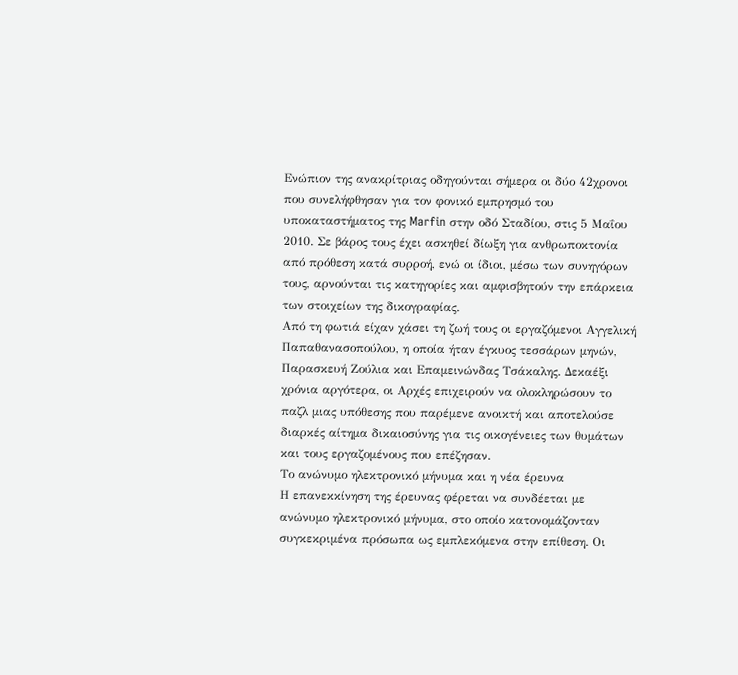Ενώπιον της ανακρίτριας οδηγούνται σήμερα οι δύο 42χρονοι που συνελήφθησαν για τον φονικό εμπρησμό του υποκαταστήματος της Marfin στην οδό Σταδίου, στις 5 Μαΐου 2010. Σε βάρος τους έχει ασκηθεί δίωξη για ανθρωποκτονία από πρόθεση κατά συρροή, ενώ οι ίδιοι, μέσω των συνηγόρων τους, αρνούνται τις κατηγορίες και αμφισβητούν την επάρκεια των στοιχείων της δικογραφίας.
Από τη φωτιά είχαν χάσει τη ζωή τους οι εργαζόμενοι Αγγελική Παπαθανασοπούλου, η οποία ήταν έγκυος τεσσάρων μηνών, Παρασκευή Ζούλια και Επαμεινώνδας Τσάκαλης. Δεκαέξι χρόνια αργότερα, οι Αρχές επιχειρούν να ολοκληρώσουν το παζλ μιας υπόθεσης που παρέμενε ανοικτή και αποτελούσε διαρκές αίτημα δικαιοσύνης για τις οικογένειες των θυμάτων και τους εργαζομένους που επέζησαν.
Το ανώνυμο ηλεκτρονικό μήνυμα και η νέα έρευνα
Η επανεκκίνηση της έρευνας φέρεται να συνδέεται με ανώνυμο ηλεκτρονικό μήνυμα, στο οποίο κατονομάζονταν συγκεκριμένα πρόσωπα ως εμπλεκόμενα στην επίθεση. Οι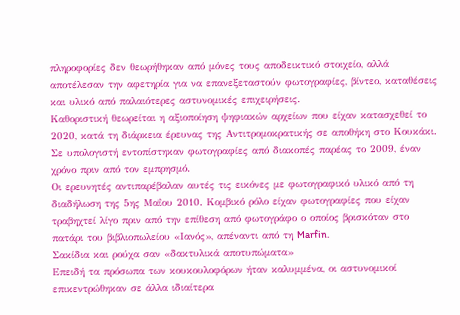πληροφορίες δεν θεωρήθηκαν από μόνες τους αποδεικτικό στοιχείο, αλλά αποτέλεσαν την αφετηρία για να επανεξεταστούν φωτογραφίες, βίντεο, καταθέσεις και υλικό από παλαιότερες αστυνομικές επιχειρήσεις.
Καθοριστική θεωρείται η αξιοποίηση ψηφιακών αρχείων που είχαν κατασχεθεί το 2020, κατά τη διάρκεια έρευνας της Αντιτρομοκρατικής σε αποθήκη στο Κουκάκι. Σε υπολογιστή εντοπίστηκαν φωτογραφίες από διακοπές παρέας το 2009, έναν χρόνο πριν από τον εμπρησμό.
Οι ερευνητές αντιπαρέβαλαν αυτές τις εικόνες με φωτογραφικό υλικό από τη διαδήλωση της 5ης Μαΐου 2010. Κομβικό ρόλο είχαν φωτογραφίες που είχαν τραβηχτεί λίγο πριν από την επίθεση από φωτογράφο ο οποίος βρισκόταν στο πατάρι του βιβλιοπωλείου «Ιανός», απέναντι από τη Marfin.
Σακίδια και ρούχα σαν «δακτυλικά αποτυπώματα»
Επειδή τα πρόσωπα των κουκουλοφόρων ήταν καλυμμένα, οι αστυνομικοί επικεντρώθηκαν σε άλλα ιδιαίτερα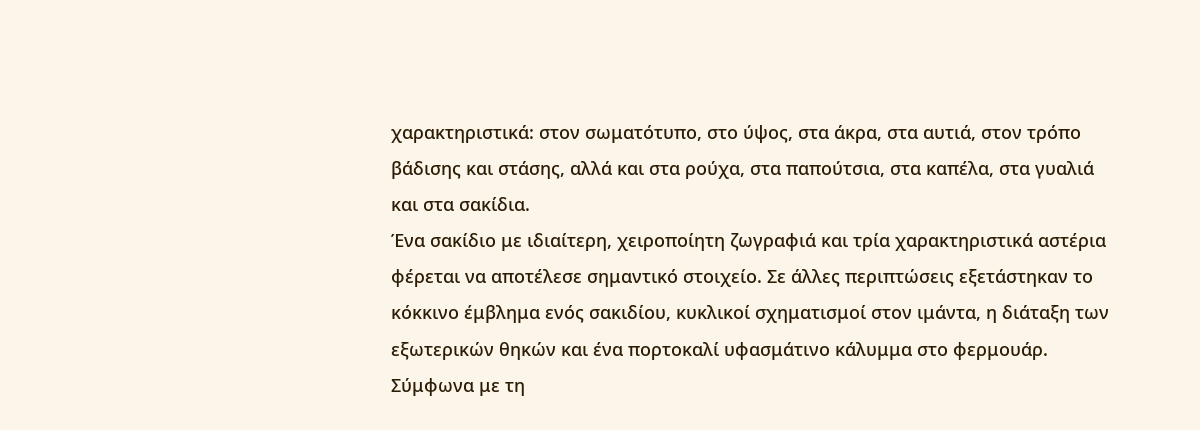χαρακτηριστικά: στον σωματότυπο, στο ύψος, στα άκρα, στα αυτιά, στον τρόπο βάδισης και στάσης, αλλά και στα ρούχα, στα παπούτσια, στα καπέλα, στα γυαλιά και στα σακίδια.
Ένα σακίδιο με ιδιαίτερη, χειροποίητη ζωγραφιά και τρία χαρακτηριστικά αστέρια φέρεται να αποτέλεσε σημαντικό στοιχείο. Σε άλλες περιπτώσεις εξετάστηκαν το κόκκινο έμβλημα ενός σακιδίου, κυκλικοί σχηματισμοί στον ιμάντα, η διάταξη των εξωτερικών θηκών και ένα πορτοκαλί υφασμάτινο κάλυμμα στο φερμουάρ.
Σύμφωνα με τη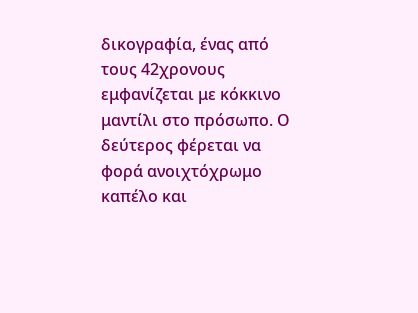δικογραφία, ένας από τους 42χρονους εμφανίζεται με κόκκινο μαντίλι στο πρόσωπο. Ο δεύτερος φέρεται να φορά ανοιχτόχρωμο καπέλο και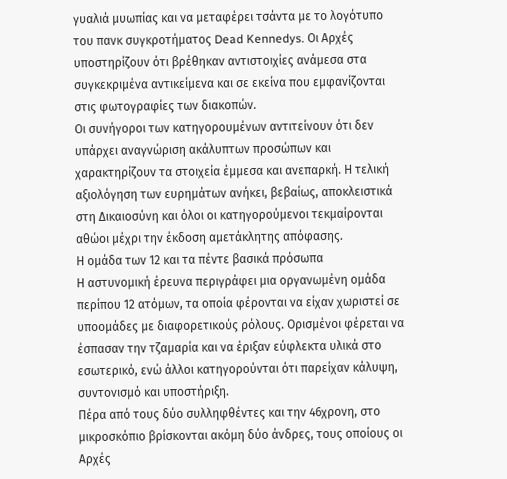γυαλιά μυωπίας και να μεταφέρει τσάντα με το λογότυπο του πανκ συγκροτήματος Dead Kennedys. Οι Αρχές υποστηρίζουν ότι βρέθηκαν αντιστοιχίες ανάμεσα στα συγκεκριμένα αντικείμενα και σε εκείνα που εμφανίζονται στις φωτογραφίες των διακοπών.
Οι συνήγοροι των κατηγορουμένων αντιτείνουν ότι δεν υπάρχει αναγνώριση ακάλυπτων προσώπων και χαρακτηρίζουν τα στοιχεία έμμεσα και ανεπαρκή. Η τελική αξιολόγηση των ευρημάτων ανήκει, βεβαίως, αποκλειστικά στη Δικαιοσύνη και όλοι οι κατηγορούμενοι τεκμαίρονται αθώοι μέχρι την έκδοση αμετάκλητης απόφασης.
Η ομάδα των 12 και τα πέντε βασικά πρόσωπα
Η αστυνομική έρευνα περιγράφει μια οργανωμένη ομάδα περίπου 12 ατόμων, τα οποία φέρονται να είχαν χωριστεί σε υποομάδες με διαφορετικούς ρόλους. Ορισμένοι φέρεται να έσπασαν την τζαμαρία και να έριξαν εύφλεκτα υλικά στο εσωτερικό, ενώ άλλοι κατηγορούνται ότι παρείχαν κάλυψη, συντονισμό και υποστήριξη.
Πέρα από τους δύο συλληφθέντες και την 46χρονη, στο μικροσκόπιο βρίσκονται ακόμη δύο άνδρες, τους οποίους οι Αρχές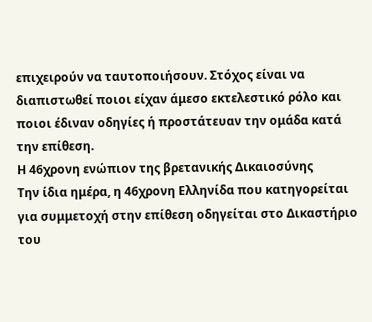επιχειρούν να ταυτοποιήσουν. Στόχος είναι να διαπιστωθεί ποιοι είχαν άμεσο εκτελεστικό ρόλο και ποιοι έδιναν οδηγίες ή προστάτευαν την ομάδα κατά την επίθεση.
Η 46χρονη ενώπιον της βρετανικής Δικαιοσύνης
Την ίδια ημέρα, η 46χρονη Ελληνίδα που κατηγορείται για συμμετοχή στην επίθεση οδηγείται στο Δικαστήριο του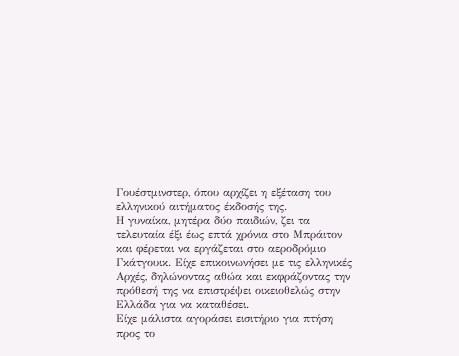Γουέστμινστερ, όπου αρχίζει η εξέταση του ελληνικού αιτήματος έκδοσής της.
Η γυναίκα, μητέρα δύο παιδιών, ζει τα τελευταία έξι έως επτά χρόνια στο Μπράιτον και φέρεται να εργάζεται στο αεροδρόμιο Γκάτγουικ. Είχε επικοινωνήσει με τις ελληνικές Αρχές, δηλώνοντας αθώα και εκφράζοντας την πρόθεσή της να επιστρέψει οικειοθελώς στην Ελλάδα για να καταθέσει.
Είχε μάλιστα αγοράσει εισιτήριο για πτήση προς το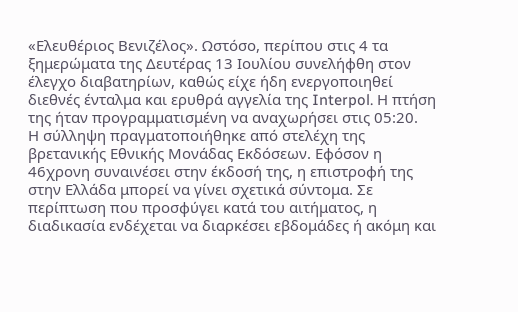«Ελευθέριος Βενιζέλος». Ωστόσο, περίπου στις 4 τα ξημερώματα της Δευτέρας 13 Ιουλίου συνελήφθη στον έλεγχο διαβατηρίων, καθώς είχε ήδη ενεργοποιηθεί διεθνές ένταλμα και ερυθρά αγγελία της Interpol. Η πτήση της ήταν προγραμματισμένη να αναχωρήσει στις 05:20.
Η σύλληψη πραγματοποιήθηκε από στελέχη της βρετανικής Εθνικής Μονάδας Εκδόσεων. Εφόσον η 46χρονη συναινέσει στην έκδοσή της, η επιστροφή της στην Ελλάδα μπορεί να γίνει σχετικά σύντομα. Σε περίπτωση που προσφύγει κατά του αιτήματος, η διαδικασία ενδέχεται να διαρκέσει εβδομάδες ή ακόμη και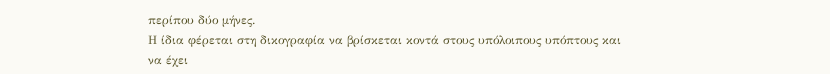περίπου δύο μήνες.
Η ίδια φέρεται στη δικογραφία να βρίσκεται κοντά στους υπόλοιπους υπόπτους και να έχει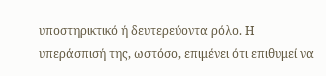υποστηρικτικό ή δευτερεύοντα ρόλο. Η υπεράσπισή της, ωστόσο, επιμένει ότι επιθυμεί να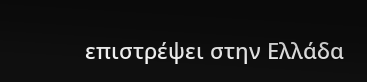επιστρέψει στην Ελλάδα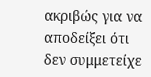ακριβώς για να αποδείξει ότι δεν συμμετείχε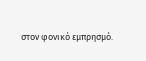στον φονικό εμπρησμό.